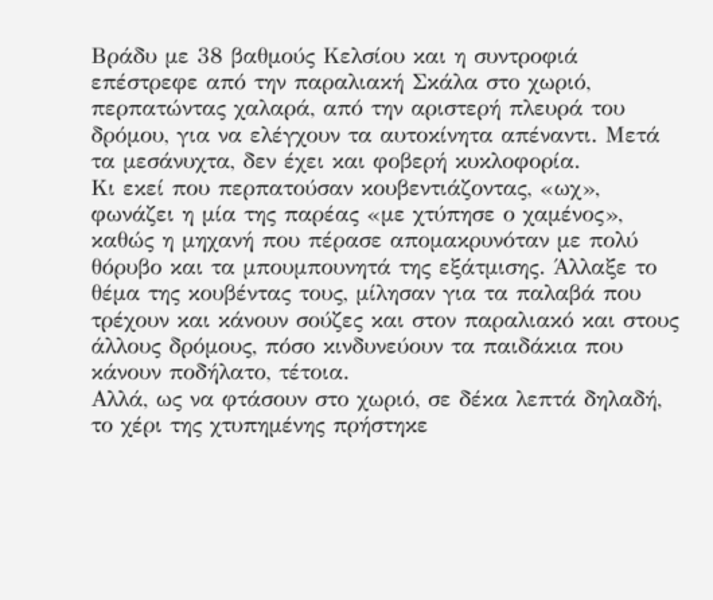Βράδυ με 38 βαθμούς Κελσίου και η συντροφιά επέστρεφε από την παραλιακή Σκάλα στο χωριό, περπατώντας χαλαρά, από την αριστερή πλευρά του δρόμου, για να ελέγχουν τα αυτοκίνητα απέναντι. Μετά τα μεσάνυχτα, δεν έχει και φοβερή κυκλοφορία.
Κι εκεί που περπατούσαν κουβεντιάζοντας, «ωχ», φωνάζει η μία της παρέας «με χτύπησε ο χαμένος», καθώς η μηχανή που πέρασε απομακρυνόταν με πολύ θόρυβο και τα μπουμπουνητά της εξάτμισης. Άλλαξε το θέμα της κουβέντας τους, μίλησαν για τα παλαβά που τρέχουν και κάνουν σούζες και στον παραλιακό και στους άλλους δρόμους, πόσο κινδυνεύουν τα παιδάκια που κάνουν ποδήλατο, τέτοια.
Αλλά, ως να φτάσουν στο χωριό, σε δέκα λεπτά δηλαδή, το χέρι της χτυπημένης πρήστηκε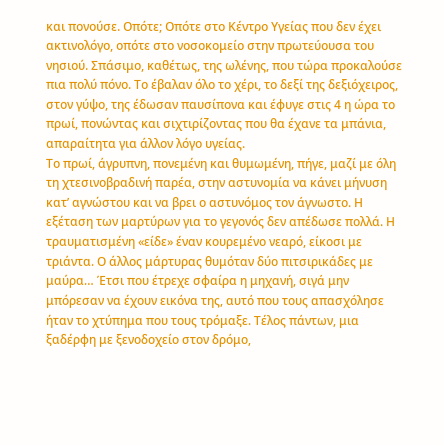και πονούσε. Οπότε; Οπότε στο Κέντρο Υγείας που δεν έχει ακτινολόγο, οπότε στο νοσοκομείο στην πρωτεύουσα του νησιού. Σπάσιμο, καθέτως, της ωλένης, που τώρα προκαλούσε πια πολύ πόνο. Το έβαλαν όλο το χέρι, το δεξί της δεξιόχειρος, στον γύψο, της έδωσαν παυσίπονα και έφυγε στις 4 η ώρα το πρωί, πονώντας και σιχτιρίζοντας που θα έχανε τα μπάνια, απαραίτητα για άλλον λόγο υγείας.
Το πρωί, άγρυπνη, πονεμένη και θυμωμένη, πήγε, μαζί με όλη τη χτεσινοβραδινή παρέα, στην αστυνομία να κάνει μήνυση κατ’ αγνώστου και να βρει ο αστυνόμος τον άγνωστο. Η εξέταση των μαρτύρων για το γεγονός δεν απέδωσε πολλά. Η τραυματισμένη «είδε» έναν κουρεμένο νεαρό, είκοσι με τριάντα. Ο άλλος μάρτυρας θυμόταν δύο πιτσιρικάδες με μαύρα… Έτσι που έτρεχε σφαίρα η μηχανή, σιγά μην μπόρεσαν να έχουν εικόνα της, αυτό που τους απασχόλησε ήταν το χτύπημα που τους τρόμαξε. Τέλος πάντων, μια ξαδέρφη με ξενοδοχείο στον δρόμο,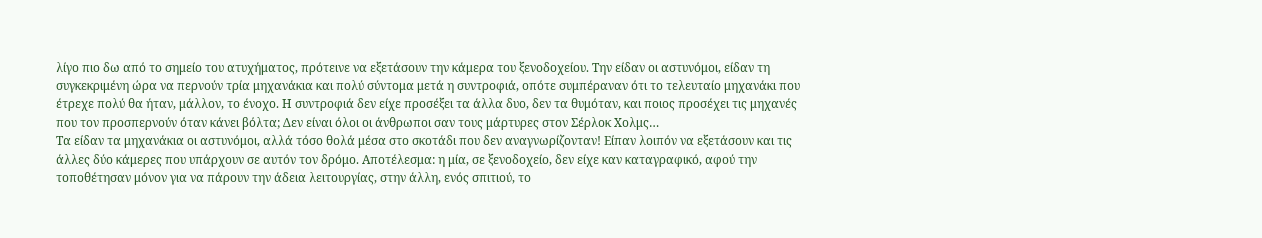λίγο πιο δω από το σημείο του ατυχήματος, πρότεινε να εξετάσουν την κάμερα του ξενοδοχείου. Την είδαν οι αστυνόμοι, είδαν τη συγκεκριμένη ώρα να περνούν τρία μηχανάκια και πολύ σύντομα μετά η συντροφιά, οπότε συμπέραναν ότι το τελευταίο μηχανάκι που έτρεχε πολύ θα ήταν, μάλλον, το ένοχο. Η συντροφιά δεν είχε προσέξει τα άλλα δυο, δεν τα θυμόταν, και ποιος προσέχει τις μηχανές που τον προσπερνούν όταν κάνει βόλτα; Δεν είναι όλοι οι άνθρωποι σαν τους μάρτυρες στον Σέρλοκ Χολμς…
Τα είδαν τα μηχανάκια οι αστυνόμοι, αλλά τόσο θολά μέσα στο σκοτάδι που δεν αναγνωρίζονταν! Είπαν λοιπόν να εξετάσουν και τις άλλες δύο κάμερες που υπάρχουν σε αυτόν τον δρόμο. Αποτέλεσμα: η μία, σε ξενοδοχείο, δεν είχε καν καταγραφικό, αφού την τοποθέτησαν μόνον για να πάρουν την άδεια λειτουργίας, στην άλλη, ενός σπιτιού, το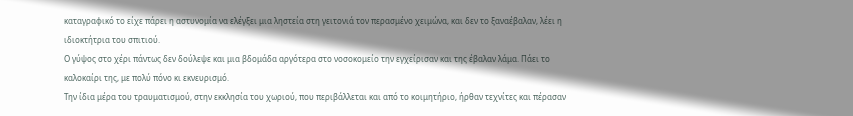καταγραφικό το είχε πάρει η αστυνομία να ελέγξει μια ληστεία στη γειτονιά τον περασμένο χειμώνα, και δεν το ξαναέβαλαν, λέει η ιδιοκτήτρια του σπιτιού.
Ο γύψος στο χέρι πάντως δεν δούλεψε και μια βδομάδα αργότερα στο νοσοκομείο την εγχείρισαν και της έβαλαν λάμα. Πάει το καλοκαίρι της, με πολύ πόνο κι εκνευρισμό.
Την ίδια μέρα του τραυματισμού, στην εκκλησία του χωριού, που περιβάλλεται και από το κοιμητήριο, ήρθαν τεχνίτες και πέρασαν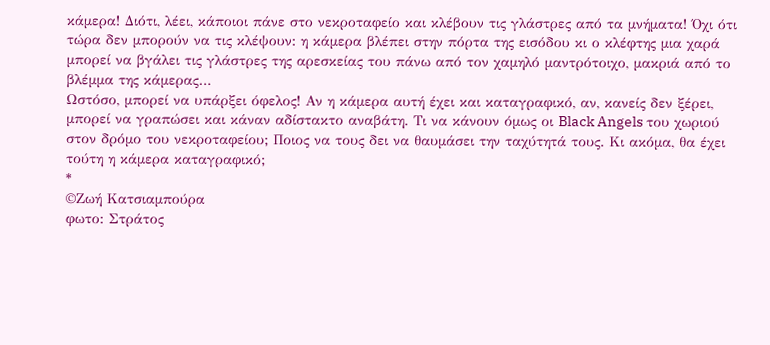κάμερα! Διότι, λέει, κάποιοι πάνε στο νεκροταφείο και κλέβουν τις γλάστρες από τα μνήματα! Όχι ότι τώρα δεν μπορούν να τις κλέψουν: η κάμερα βλέπει στην πόρτα της εισόδου κι ο κλέφτης μια χαρά μπορεί να βγάλει τις γλάστρες της αρεσκείας του πάνω από τον χαμηλό μαντρότοιχο, μακριά από το βλέμμα της κάμερας…
Ωστόσο, μπορεί να υπάρξει όφελος! Αν η κάμερα αυτή έχει και καταγραφικό, αν, κανείς δεν ξέρει, μπορεί να γραπώσει και κάναν αδίστακτο αναβάτη. Τι να κάνουν όμως οι Black Angels του χωριού στον δρόμο του νεκροταφείου; Ποιος να τους δει να θαυμάσει την ταχύτητά τους. Κι ακόμα, θα έχει τούτη η κάμερα καταγραφικό;
*
©Ζωή Κατσιαμπούρα
φωτο: Στράτος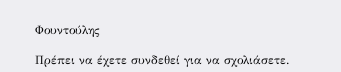Φουντούλης

Πρέπει να έχετε συνδεθεί για να σχολιάσετε.